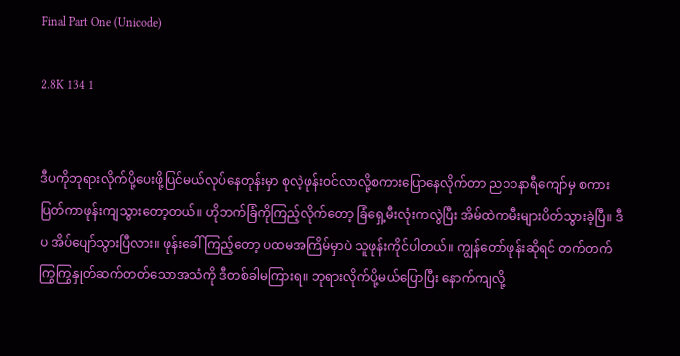Final Part One (Unicode)

2.8K 134 1


ဒီပကိုဘုရားလိုက်ပို့ပေးဖို့ပြင်မယ်လုပ်နေတုန်းမှာ စုလဲ့ဖုန်းဝင်လာလို့စကားပြောနေလိုက်တာ ည၁၁နာရီကျော်မှ စကားပြတ်ကာဖုန်းကျသွားတော့တယ်။ ဟိုဘက်ခြံကိုကြည့်လိုက်တော့ ခြံရှေ့မီးလုံးကလွဲပြီး အိမ်ထဲကမီးများပိတ်သွားခဲ့ပြီ။ ဒီပ အိပ်ပျော်သွားပြီလား။ ဖုန်းခေါ်ကြည့်တော့ ပထမအကြိမ်မှာပဲ သူဖုန်းကိုင်ပါတယ်။ ကျွန်တော်ဖုန်းဆိုရင် တက်တက်ကြွကြွနှုတ်ဆက်တတ်သောအသံကို ဒီတစ်ခါမကြားရ။ ဘုရားလိုက်ပို့မယ်ပြောပြီး နောက်ကျလို့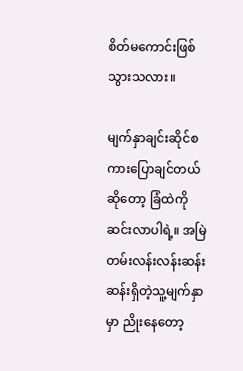စိတ်မကောင်းဖြစ်သွားသလား။

မျက်နှာချင်းဆိုင်စကားပြောချင်တယ်ဆိုတော့ ခြံထဲကိုဆင်းလာပါရဲ့။ အမြဲတမ်းလန်းလန်းဆန်းဆန်းရှိတဲ့သူ့မျက်နှာမှာ ညိုးနေတော့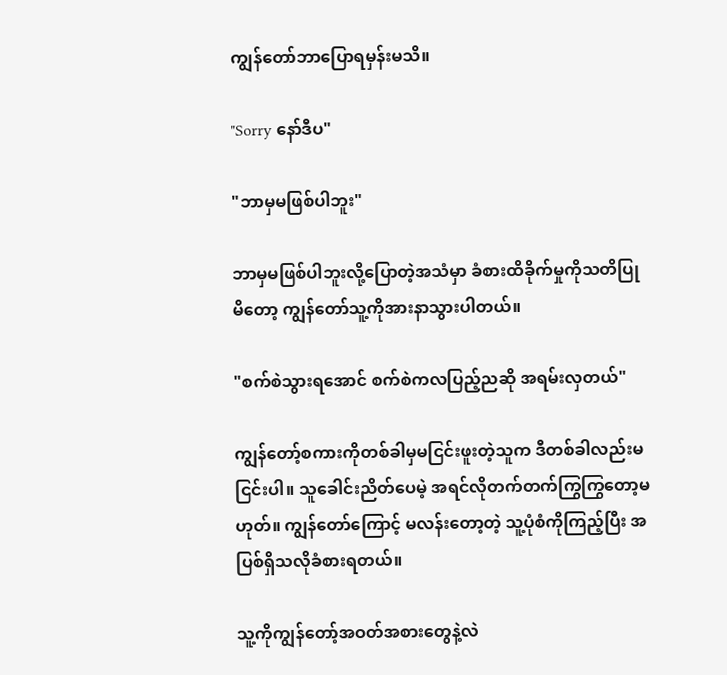ကျွန်တော်ဘာပြောရမှန်းမသိ။

"Sorry နော်ဒီပ"

"ဘာမှမဖြစ်ပါဘူး"

ဘာမှမဖြစ်ပါဘူးလို့ပြောတဲ့အသံမှာ ခံစားထိခိုက်မှုကိုသတိပြုမိတော့ ကျွန်တော်သူ့ကိုအားနာသွားပါတယ်။

"စက်စဲသွားရအောင် စက်စဲကလပြည့်ညဆို အရမ်းလှတယ်"

ကျွန်တော့်စကားကိုတစ်ခါမှမငြင်းဖူးတဲ့သူက ဒီတစ်ခါလည်းမငြင်းပါ။ သူခေါင်းညိတ်ပေမဲ့ အရင်လိုတက်တက်ကြွကြွတော့မဟုတ်။ ကျွန်တော်ကြောင့် မလန်းတော့တဲ့ သူ့ပုံစံကိုကြည့်ပြီး အပြစ်ရှိသလိုခံစားရတယ်။

သူ့ကိုကျွန်တော့်အဝတ်အစားတွေနဲ့လဲ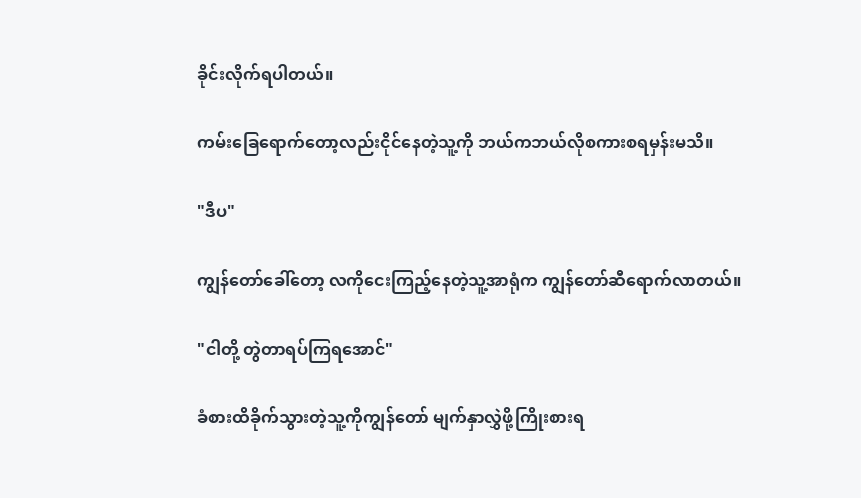ခိုင်းလိုက်ရပါတယ်။

ကမ်းခြေရောက်တော့လည်းငိုင်နေတဲ့သူ့ကို ဘယ်ကဘယ်လိုစကားစရမှန်းမသိ။

"ဒီပ"

ကျွန်တော်ခေါ်တော့ လကိုငေးကြည့်နေတဲ့သူ့အာရုံက ကျွန်တော်ဆီရောက်လာတယ်။

"ငါတို့ တွဲတာရပ်ကြရအောင်"

ခံစားထိခိုက်သွားတဲ့သူ့ကိုကျွန်တော် မျက်နှာလွှဲဖို့ကြိုးစားရ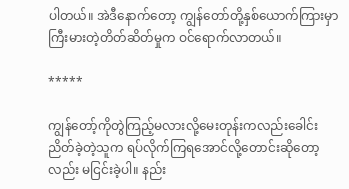ပါတယ်။ အဲဒီနောက်တော့ ကျွန်တော်တို့နှစ်ယောက်ကြားမှာ ကြီးမားတဲ့တိတ်ဆိတ်မှုက ဝင်ရောက်လာတယ်။

*****

ကျွန်တော့်ကိုတွဲကြည့်မလားလို့မေးတုန်းကလည်းခေါင်းညိတ်ခဲ့တဲ့သူက ရပ်လိုက်ကြရအောင်လို့တောင်းဆိုတော့လည်း မငြင်းခဲ့ပါ။ နည်း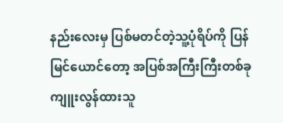နည်းလေးမှ ပြစ်မတင်တဲ့သူ့ပုံရိပ်ကို ပြန်မြင်ယောင်တော့ အပြစ်အကြီးကြီးတစ်ခုကျူးလွန်ထားသူ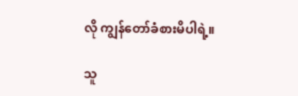လို ကျွန်တော်ခံစားမိပါရဲ့။

သူ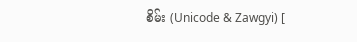စိမ်း (Unicode & Zawgyi) [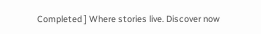Completed ] Where stories live. Discover now